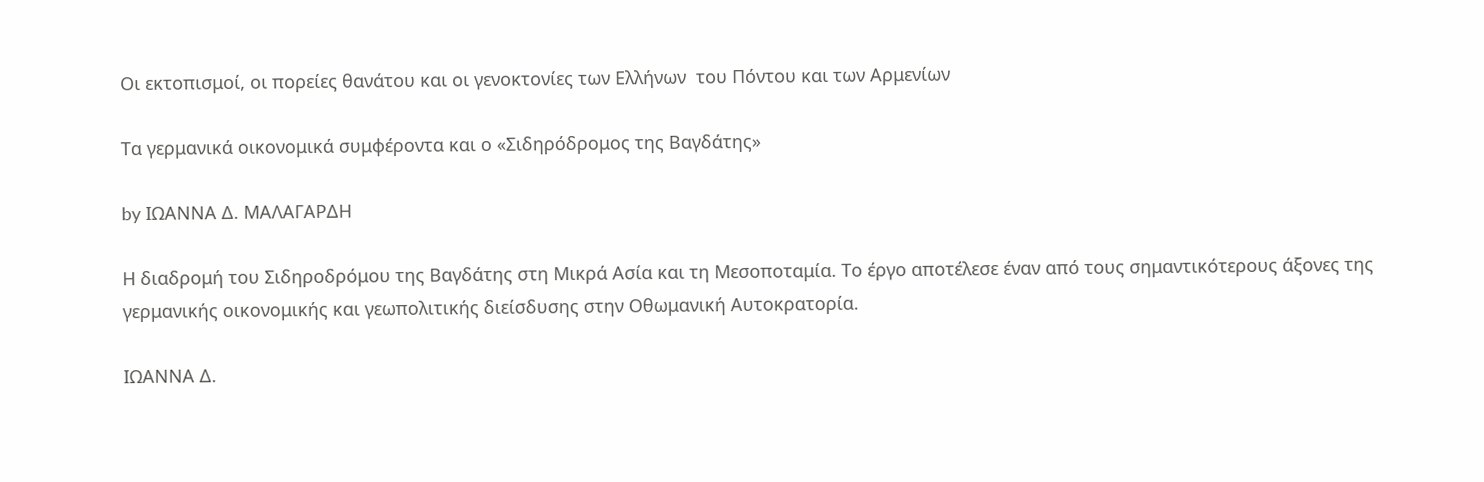Οι εκτοπισμοί, οι πορείες θανάτου και οι γενοκτονίες των Ελλήνων  του Πόντου και των Αρμενίων

Τα γερμανικά οικονομικά συμφέροντα και ο «Σιδηρόδρομος της Βαγδάτης»

by ΙΩΑΝΝΑ Δ. ΜΑΛΑΓΑΡΔΗ

Η διαδρομή του Σιδηροδρόμου της Βαγδάτης στη Μικρά Ασία και τη Μεσοποταμία. Το έργο αποτέλεσε έναν από τους σημαντικότερους άξονες της γερμανικής οικονομικής και γεωπολιτικής διείσδυσης στην Οθωμανική Αυτοκρατορία.

ΙΩΑΝΝΑ Δ.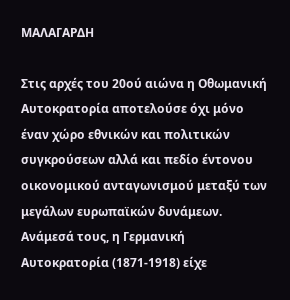ΜΑΛΑΓΑΡΔΗ

Στις αρχές του 20ού αιώνα η Οθωμανική Αυτοκρατορία αποτελούσε όχι μόνο έναν χώρο εθνικών και πολιτικών συγκρούσεων αλλά και πεδίο έντονου οικονομικού ανταγωνισμού μεταξύ των μεγάλων ευρωπαϊκών δυνάμεων. Ανάμεσά τους, η Γερμανική Αυτοκρατορία (1871-1918) είχε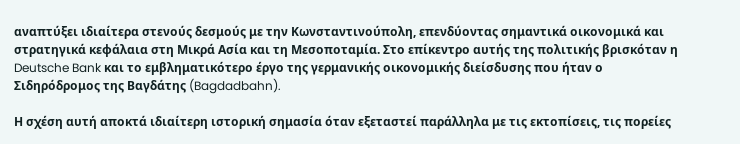αναπτύξει ιδιαίτερα στενούς δεσμούς με την Κωνσταντινούπολη, επενδύοντας σημαντικά οικονομικά και στρατηγικά κεφάλαια στη Μικρά Ασία και τη Μεσοποταμία. Στο επίκεντρο αυτής της πολιτικής βρισκόταν η Deutsche Bank και το εμβληματικότερο έργο της γερμανικής οικονομικής διείσδυσης που ήταν ο Σιδηρόδρομος της Βαγδάτης (Bagdadbahn).

Η σχέση αυτή αποκτά ιδιαίτερη ιστορική σημασία όταν εξεταστεί παράλληλα με τις εκτοπίσεις, τις πορείες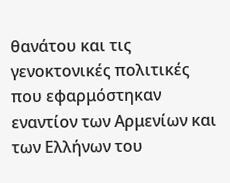θανάτου και τις γενοκτονικές πολιτικές που εφαρμόστηκαν εναντίον των Αρμενίων και των Ελλήνων του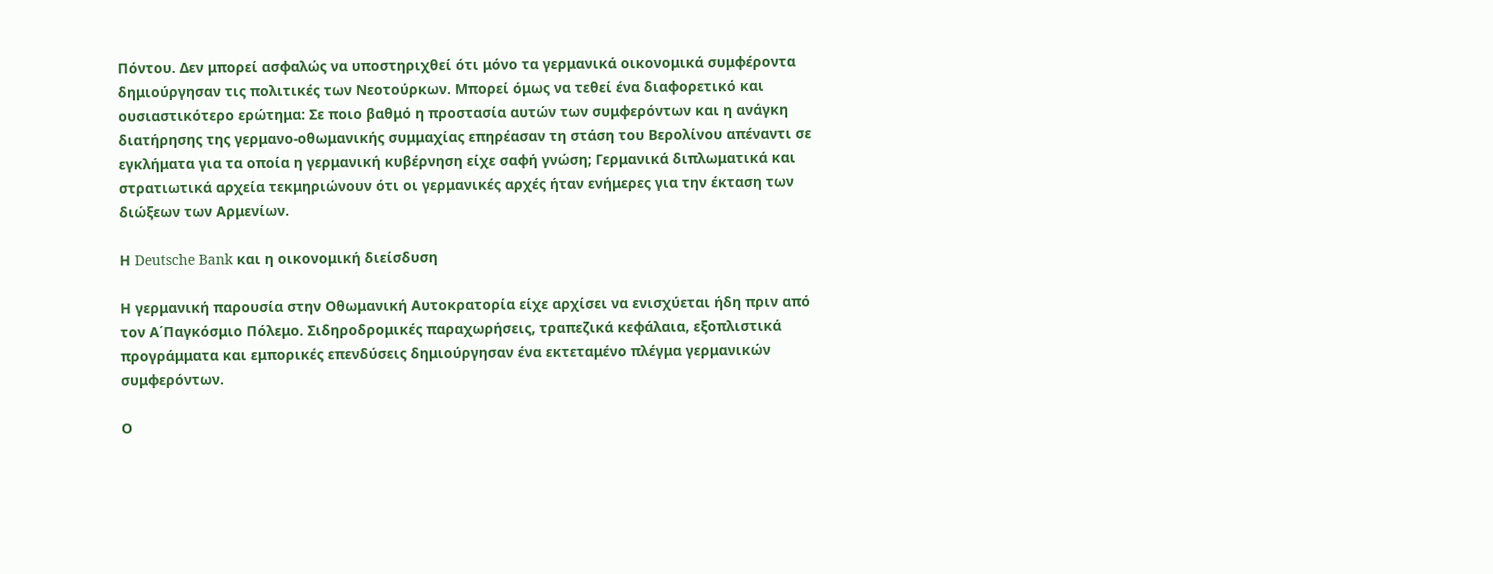Πόντου. Δεν μπορεί ασφαλώς να υποστηριχθεί ότι μόνο τα γερμανικά οικονομικά συμφέροντα δημιούργησαν τις πολιτικές των Νεοτούρκων. Μπορεί όμως να τεθεί ένα διαφορετικό και ουσιαστικότερο ερώτημα: Σε ποιο βαθμό η προστασία αυτών των συμφερόντων και η ανάγκη διατήρησης της γερμανο-οθωμανικής συμμαχίας επηρέασαν τη στάση του Βερολίνου απέναντι σε εγκλήματα για τα οποία η γερμανική κυβέρνηση είχε σαφή γνώση; Γερμανικά διπλωματικά και στρατιωτικά αρχεία τεκμηριώνουν ότι οι γερμανικές αρχές ήταν ενήμερες για την έκταση των διώξεων των Αρμενίων.

Η Deutsche Bank και η οικονομική διείσδυση

Η γερμανική παρουσία στην Οθωμανική Αυτοκρατορία είχε αρχίσει να ενισχύεται ήδη πριν από τον Α΄Παγκόσμιο Πόλεμο. Σιδηροδρομικές παραχωρήσεις, τραπεζικά κεφάλαια, εξοπλιστικά προγράμματα και εμπορικές επενδύσεις δημιούργησαν ένα εκτεταμένο πλέγμα γερμανικών συμφερόντων.

Ο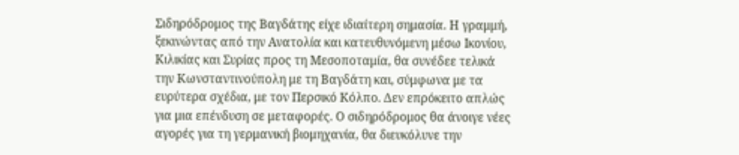Σιδηρόδρομος της Βαγδάτης είχε ιδιαίτερη σημασία. Η γραμμή, ξεκινώντας από την Ανατολία και κατευθυνόμενη μέσω Ικονίου, Κιλικίας και Συρίας προς τη Μεσοποταμία, θα συνέδεε τελικά την Κωνσταντινούπολη με τη Βαγδάτη και, σύμφωνα με τα ευρύτερα σχέδια, με τον Περσικό Κόλπο. Δεν επρόκειτο απλώς για μια επένδυση σε μεταφορές. Ο σιδηρόδρομος θα άνοιγε νέες αγορές για τη γερμανική βιομηχανία, θα διευκόλυνε την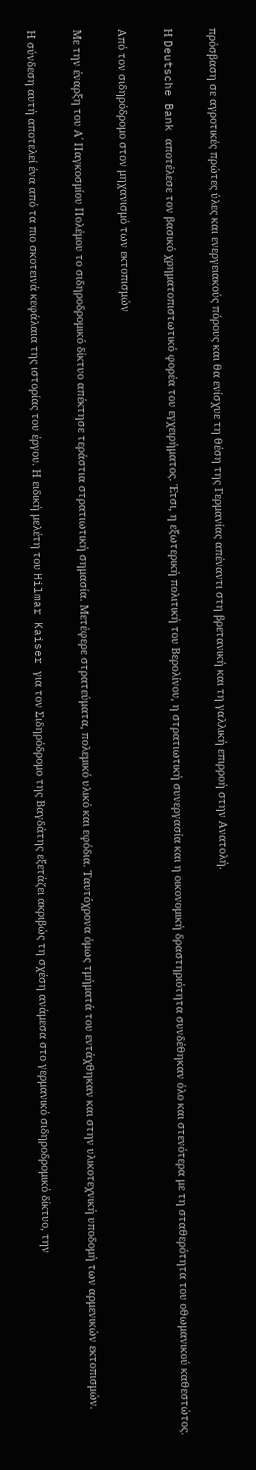πρόσβαση σε αγροτικές πρώτες ύλες και ενεργειακούς πόρους και θα ενίσχυε τη θέση της Γερμανίας απέναντι στη βρετανική και τη γαλλική επιρροή στην Ανατολή.

Η Deutsche Bank αποτέλεσε τον βασικό χρηματοπιστωτικό φορέα του εγχειρήματος. Έτσι, η εξωτερική πολιτική του Βερολίνου, η στρατιωτική συνεργασία και η οικονομική δραστηριότητα συνδέθηκαν όλο και στενότερα με τη σταθερότητα του οθωμανικού καθεστώτος.

Από τον σιδηρόδρομο στον μηχανισμό των εκτοπισμών

Με την έναρξη του Α΄ Παγκοσμίου Πολέμου το σιδηροδρομικό δίκτυο απέκτησε τεράστια στρατιωτική σημασία. Μετέφερε στρατεύματα, πολεμικό υλικό και εφόδια. Ταυτόχρονα όμως τμήματά του εντάχθηκαν και στην υλικοτεχνική υποδομή των αρμενικών εκτοπισμών.

Η σύνδεση αυτή αποτελεί ένα από τα πιο σκοτεινά κεφάλαια της ιστορίας του έργου. Η ειδική μελέτη του Hilmar Kaiser για τον Σιδηρόδρομο της Βαγδάτης εξετάζει ακριβώς τη σχέση ανάμεσα στο γερμανικό σιδηροδρομικό δίκτυο, την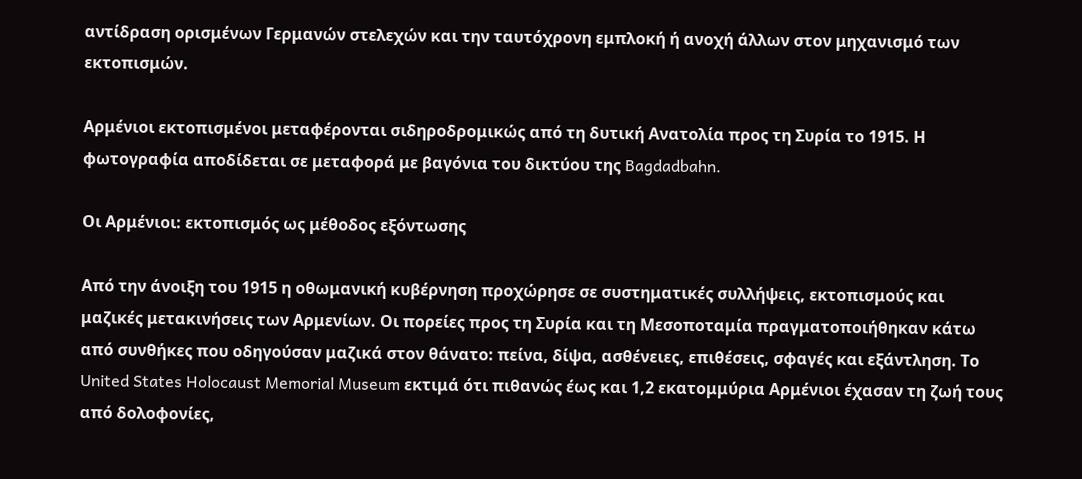αντίδραση ορισμένων Γερμανών στελεχών και την ταυτόχρονη εμπλοκή ή ανοχή άλλων στον μηχανισμό των εκτοπισμών.

Αρμένιοι εκτοπισμένοι μεταφέρονται σιδηροδρομικώς από τη δυτική Ανατολία προς τη Συρία το 1915. Η φωτογραφία αποδίδεται σε μεταφορά με βαγόνια του δικτύου της Bagdadbahn.

Οι Αρμένιοι: εκτοπισμός ως μέθοδος εξόντωσης

Από την άνοιξη του 1915 η οθωμανική κυβέρνηση προχώρησε σε συστηματικές συλλήψεις, εκτοπισμούς και μαζικές μετακινήσεις των Αρμενίων. Οι πορείες προς τη Συρία και τη Μεσοποταμία πραγματοποιήθηκαν κάτω από συνθήκες που οδηγούσαν μαζικά στον θάνατο: πείνα, δίψα, ασθένειες, επιθέσεις, σφαγές και εξάντληση. Το United States Holocaust Memorial Museum εκτιμά ότι πιθανώς έως και 1,2 εκατομμύρια Αρμένιοι έχασαν τη ζωή τους από δολοφονίες,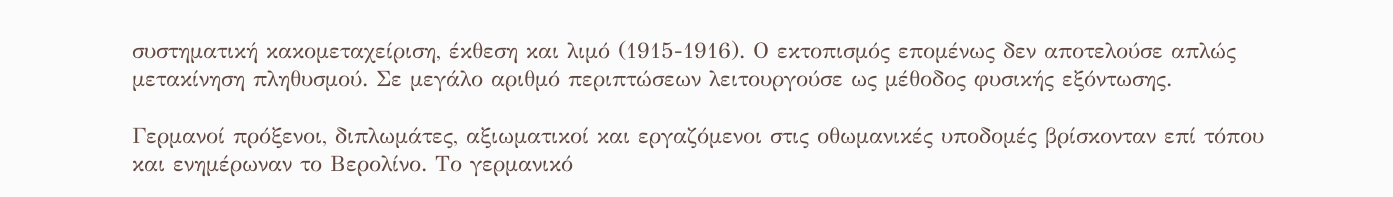συστηματική κακομεταχείριση, έκθεση και λιμό (1915-1916). Ο εκτοπισμός επομένως δεν αποτελούσε απλώς μετακίνηση πληθυσμού. Σε μεγάλο αριθμό περιπτώσεων λειτουργούσε ως μέθοδος φυσικής εξόντωσης.

Γερμανοί πρόξενοι, διπλωμάτες, αξιωματικοί και εργαζόμενοι στις οθωμανικές υποδομές βρίσκονταν επί τόπου και ενημέρωναν το Βερολίνο. Το γερμανικό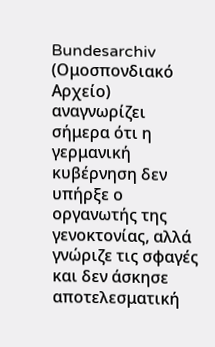Bundesarchiv (Ομοσπονδιακό Αρχείο) αναγνωρίζει σήμερα ότι η γερμανική κυβέρνηση δεν υπήρξε ο οργανωτής της γενοκτονίας, αλλά γνώριζε τις σφαγές και δεν άσκησε αποτελεσματική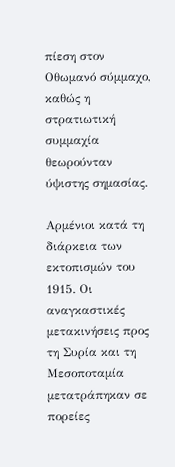πίεση στον Οθωμανό σύμμαχο, καθώς η στρατιωτική συμμαχία θεωρούνταν ύψιστης σημασίας.

Αρμένιοι κατά τη διάρκεια των εκτοπισμών του 1915. Οι αναγκαστικές μετακινήσεις προς τη Συρία και τη Μεσοποταμία μετατράπηκαν σε πορείες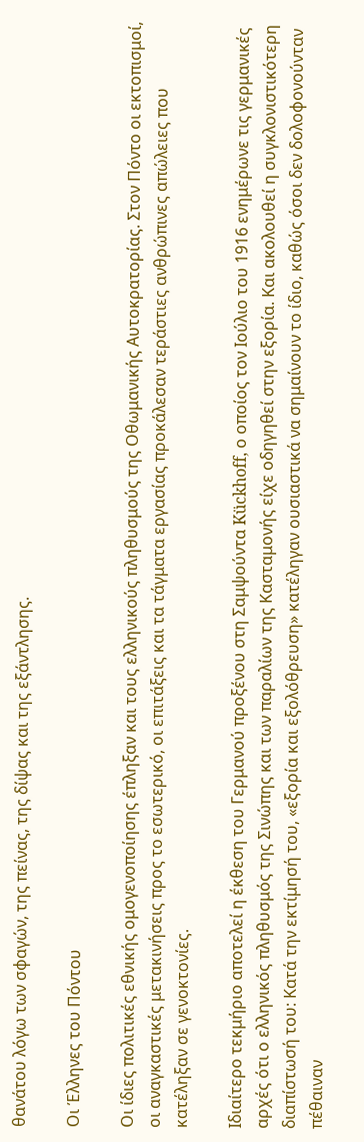θανάτου λόγω των σφαγών, της πείνας, της δίψας και της εξάντλησης.

Οι Έλληνες του Πόντου

Οι ίδιες πολιτικές εθνικής ομογενοποίησης έπληξαν και τους ελληνικούς πληθυσμούς της Οθωμανικής Αυτοκρατορίας. Στον Πόντο οι εκτοπισμοί, οι αναγκαστικές μετακινήσεις προς το εσωτερικό, οι επιτάξεις και τα τάγματα εργασίας προκάλεσαν τεράστιες ανθρώπινες απώλειες που κατέληξαν σε γενοκτονίες.

Ιδιαίτερο τεκμήριο αποτελεί η έκθεση του Γερμανού προξένου στη Σαμψούντα Kückhoff, ο οποίος τον Ιούλιο του 1916 ενημέρωνε τις γερμανικές αρχές ότι ο ελληνικός πληθυσμός της Σινώπης και των παραλίων της Κασταμονής είχε οδηγηθεί στην εξορία. Και ακολουθεί η συγκλονιστικότερη διαπίστωσή του: Κατά την εκτίμησή του, «εξορία και εξολόθρευση» κατέληγαν ουσιαστικά να σημαίνουν το ίδιο, καθώς όσοι δεν δολοφονούνταν πέθαιναν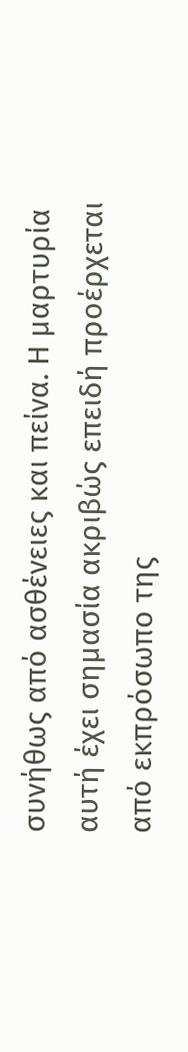συνήθως από ασθένειες και πείνα. Η μαρτυρία αυτή έχει σημασία ακριβώς επειδή προέρχεται από εκπρόσωπο της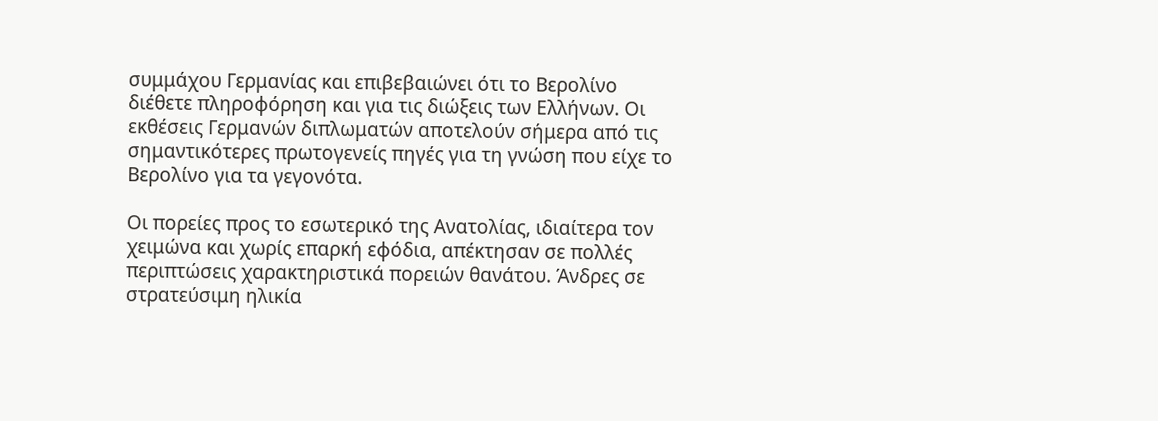συμμάχου Γερμανίας και επιβεβαιώνει ότι το Βερολίνο διέθετε πληροφόρηση και για τις διώξεις των Ελλήνων. Οι εκθέσεις Γερμανών διπλωματών αποτελούν σήμερα από τις σημαντικότερες πρωτογενείς πηγές για τη γνώση που είχε το Βερολίνο για τα γεγονότα.

Οι πορείες προς το εσωτερικό της Ανατολίας, ιδιαίτερα τον χειμώνα και χωρίς επαρκή εφόδια, απέκτησαν σε πολλές περιπτώσεις χαρακτηριστικά πορειών θανάτου. Άνδρες σε στρατεύσιμη ηλικία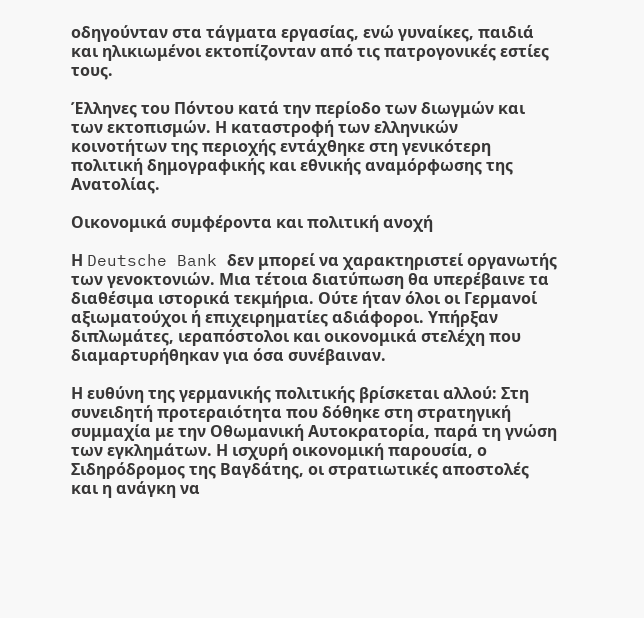οδηγούνταν στα τάγματα εργασίας, ενώ γυναίκες, παιδιά και ηλικιωμένοι εκτοπίζονταν από τις πατρογονικές εστίες τους.

Έλληνες του Πόντου κατά την περίοδο των διωγμών και των εκτοπισμών. Η καταστροφή των ελληνικών κοινοτήτων της περιοχής εντάχθηκε στη γενικότερη πολιτική δημογραφικής και εθνικής αναμόρφωσης της Ανατολίας.

Οικονομικά συμφέροντα και πολιτική ανοχή

Η Deutsche Bank δεν μπορεί να χαρακτηριστεί οργανωτής των γενοκτονιών. Μια τέτοια διατύπωση θα υπερέβαινε τα διαθέσιμα ιστορικά τεκμήρια. Ούτε ήταν όλοι οι Γερμανοί αξιωματούχοι ή επιχειρηματίες αδιάφοροι. Υπήρξαν διπλωμάτες, ιεραπόστολοι και οικονομικά στελέχη που διαμαρτυρήθηκαν για όσα συνέβαιναν.

Η ευθύνη της γερμανικής πολιτικής βρίσκεται αλλού: Στη συνειδητή προτεραιότητα που δόθηκε στη στρατηγική συμμαχία με την Οθωμανική Αυτοκρατορία, παρά τη γνώση των εγκλημάτων. Η ισχυρή οικονομική παρουσία, ο Σιδηρόδρομος της Βαγδάτης, οι στρατιωτικές αποστολές και η ανάγκη να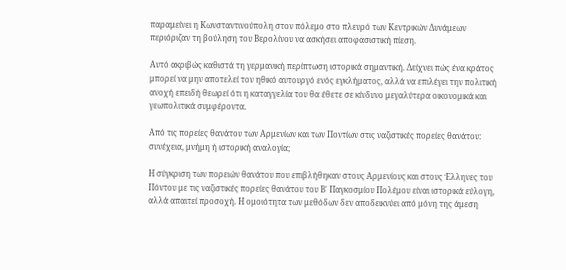παραμείνει η Κωνσταντινούπολη στον πόλεμο στο πλευρό των Κεντρικών Δυνάμεων περιόριζαν τη βούληση του Βερολίνου να ασκήσει αποφασιστική πίεση.

Αυτό ακριβώς καθιστά τη γερμανική περίπτωση ιστορικά σημαντική. Δείχνει πώς ένα κράτος μπορεί να μην αποτελεί τον ηθικό αυτουργό ενός εγκλήματος, αλλά να επιλέγει την πολιτική ανοχή επειδή θεωρεί ότι η καταγγελία του θα έθετε σε κίνδυνο μεγαλύτερα οικονομικά και γεωπολιτικά συμφέροντα.

Από τις πορείες θανάτου των Αρμενίων και των Ποντίων στις ναζιστικές πορείες θανάτου: συνέχεια, μνήμη ή ιστορική αναλογία;

Η σύγκριση των πορειών θανάτου που επιβλήθηκαν στους Αρμενίους και στους Έλληνες του Πόντου με τις ναζιστικές πορείες θανάτου του Β΄ Παγκοσμίου Πολέμου είναι ιστορικά εύλογη, αλλά απαιτεί προσοχή. Η ομοιότητα των μεθόδων δεν αποδεικνύει από μόνη της άμεση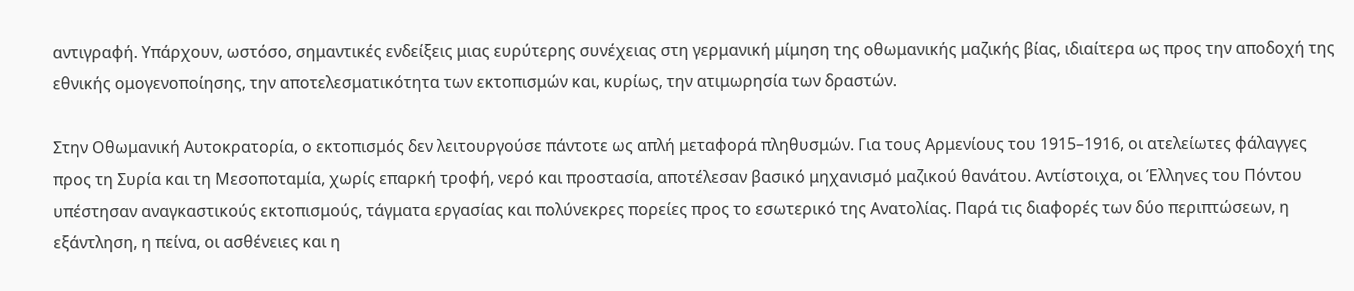αντιγραφή. Υπάρχουν, ωστόσο, σημαντικές ενδείξεις μιας ευρύτερης συνέχειας στη γερμανική μίμηση της οθωμανικής μαζικής βίας, ιδιαίτερα ως προς την αποδοχή της εθνικής ομογενοποίησης, την αποτελεσματικότητα των εκτοπισμών και, κυρίως, την ατιμωρησία των δραστών.

Στην Οθωμανική Αυτοκρατορία, ο εκτοπισμός δεν λειτουργούσε πάντοτε ως απλή μεταφορά πληθυσμών. Για τους Αρμενίους του 1915–1916, οι ατελείωτες φάλαγγες προς τη Συρία και τη Μεσοποταμία, χωρίς επαρκή τροφή, νερό και προστασία, αποτέλεσαν βασικό μηχανισμό μαζικού θανάτου. Αντίστοιχα, οι Έλληνες του Πόντου υπέστησαν αναγκαστικούς εκτοπισμούς, τάγματα εργασίας και πολύνεκρες πορείες προς το εσωτερικό της Ανατολίας. Παρά τις διαφορές των δύο περιπτώσεων, η εξάντληση, η πείνα, οι ασθένειες και η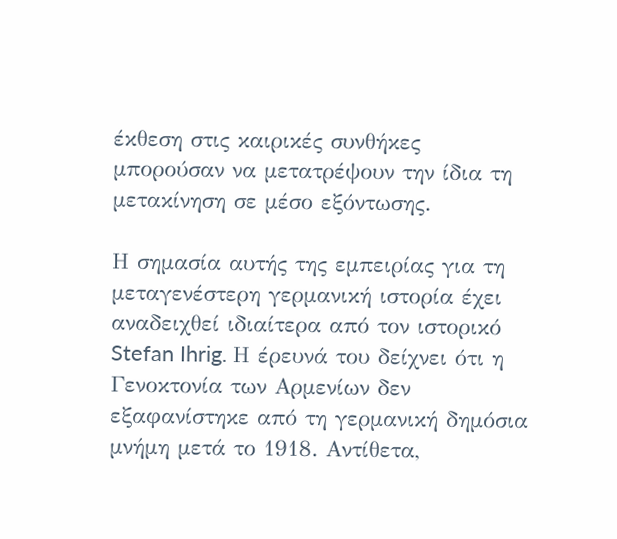έκθεση στις καιρικές συνθήκες μπορούσαν να μετατρέψουν την ίδια τη μετακίνηση σε μέσο εξόντωσης.

Η σημασία αυτής της εμπειρίας για τη μεταγενέστερη γερμανική ιστορία έχει αναδειχθεί ιδιαίτερα από τον ιστορικό Stefan Ihrig. Η έρευνά του δείχνει ότι η Γενοκτονία των Αρμενίων δεν εξαφανίστηκε από τη γερμανική δημόσια μνήμη μετά το 1918. Αντίθετα,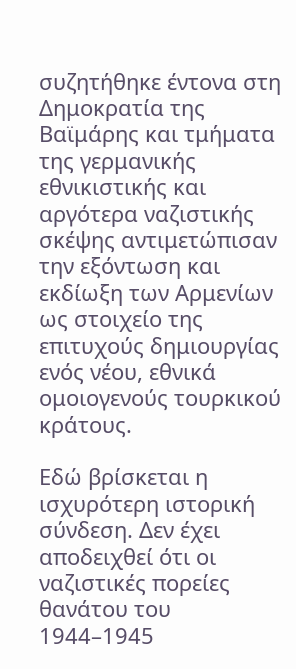συζητήθηκε έντονα στη Δημοκρατία της Βαϊμάρης και τμήματα της γερμανικής εθνικιστικής και αργότερα ναζιστικής σκέψης αντιμετώπισαν την εξόντωση και εκδίωξη των Αρμενίων ως στοιχείο της επιτυχούς δημιουργίας ενός νέου, εθνικά ομοιογενούς τουρκικού κράτους.

Εδώ βρίσκεται η ισχυρότερη ιστορική σύνδεση. Δεν έχει αποδειχθεί ότι οι ναζιστικές πορείες θανάτου του 1944–1945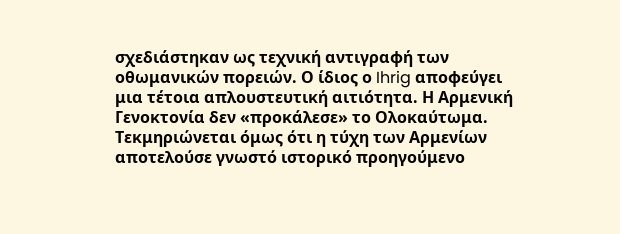σχεδιάστηκαν ως τεχνική αντιγραφή των οθωμανικών πορειών. Ο ίδιος ο Ihrig αποφεύγει μια τέτοια απλουστευτική αιτιότητα. Η Αρμενική Γενοκτονία δεν «προκάλεσε» το Ολοκαύτωμα. Τεκμηριώνεται όμως ότι η τύχη των Αρμενίων αποτελούσε γνωστό ιστορικό προηγούμενο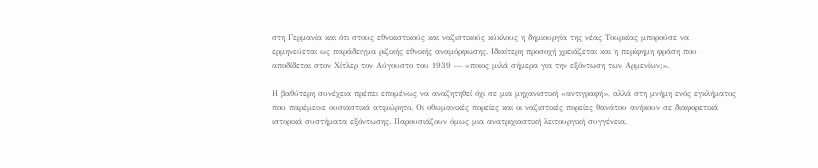στη Γερμανία και ότι στους εθνικιστικούς και ναζιστικούς κύκλους η δημιουργία της νέας Τουρκίας μπορούσε να ερμηνεύεται ως παράδειγμα ριζικής εθνικής αναμόρφωσης. Ιδιαίτερη προσοχή χρειάζεται και η περίφημη φράση που αποδίδεται στον Χίτλερ τον Αύγουστο του 1939 — «ποιος μιλά σήμερα για την εξόντωση των Αρμενίων;».

Η βαθύτερη συνέχεια πρέπει επομένως να αναζητηθεί όχι σε μια μηχανιστική «αντιγραφή», αλλά στη μνήμη ενός εγκλήματος που παρέμεινε ουσιαστικά ατιμώρητο. Οι οθωμανικές πορείες και οι ναζιστικές πορείες θανάτου ανήκουν σε διαφορετικά ιστορικά συστήματα εξόντωσης. Παρουσιάζουν όμως μια ανατριχιαστική λειτουργική συγγένεια,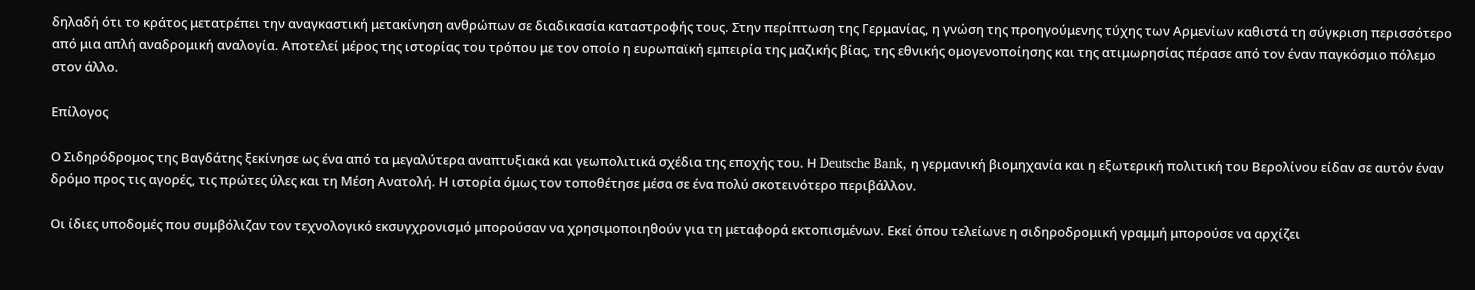δηλαδή ότι το κράτος μετατρέπει την αναγκαστική μετακίνηση ανθρώπων σε διαδικασία καταστροφής τους. Στην περίπτωση της Γερμανίας, η γνώση της προηγούμενης τύχης των Αρμενίων καθιστά τη σύγκριση περισσότερο από μια απλή αναδρομική αναλογία. Αποτελεί μέρος της ιστορίας του τρόπου με τον οποίο η ευρωπαϊκή εμπειρία της μαζικής βίας, της εθνικής ομογενοποίησης και της ατιμωρησίας πέρασε από τον έναν παγκόσμιο πόλεμο στον άλλο.

Επίλογος

Ο Σιδηρόδρομος της Βαγδάτης ξεκίνησε ως ένα από τα μεγαλύτερα αναπτυξιακά και γεωπολιτικά σχέδια της εποχής του. Η Deutsche Bank, η γερμανική βιομηχανία και η εξωτερική πολιτική του Βερολίνου είδαν σε αυτόν έναν δρόμο προς τις αγορές, τις πρώτες ύλες και τη Μέση Ανατολή. Η ιστορία όμως τον τοποθέτησε μέσα σε ένα πολύ σκοτεινότερο περιβάλλον.

Οι ίδιες υποδομές που συμβόλιζαν τον τεχνολογικό εκσυγχρονισμό μπορούσαν να χρησιμοποιηθούν για τη μεταφορά εκτοπισμένων. Εκεί όπου τελείωνε η σιδηροδρομική γραμμή μπορούσε να αρχίζει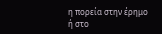η πορεία στην έρημο ή στο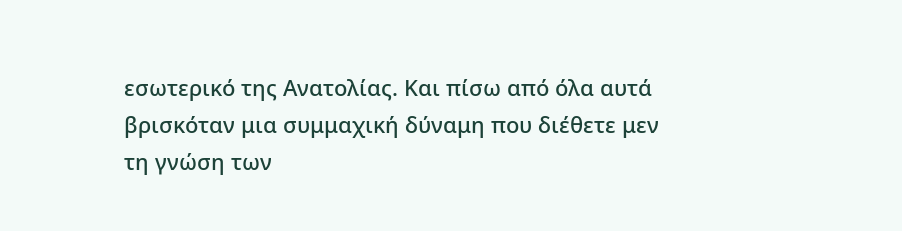εσωτερικό της Ανατολίας. Και πίσω από όλα αυτά βρισκόταν μια συμμαχική δύναμη που διέθετε μεν τη γνώση των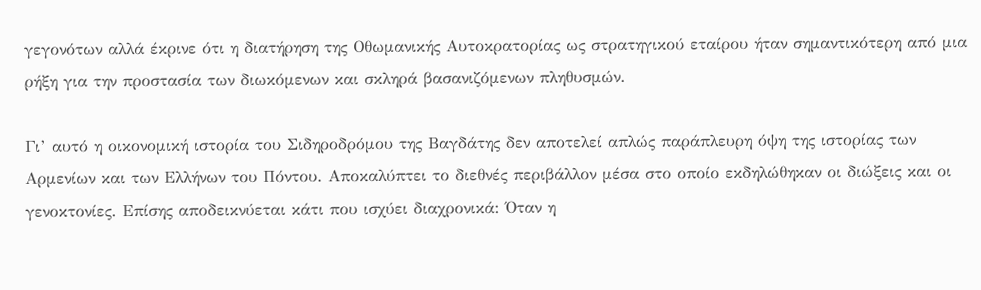γεγονότων αλλά έκρινε ότι η διατήρηση της Οθωμανικής Αυτοκρατορίας ως στρατηγικού εταίρου ήταν σημαντικότερη από μια ρήξη για την προστασία των διωκόμενων και σκληρά βασανιζόμενων πληθυσμών.

Γι’ αυτό η οικονομική ιστορία του Σιδηροδρόμου της Βαγδάτης δεν αποτελεί απλώς παράπλευρη όψη της ιστορίας των Αρμενίων και των Ελλήνων του Πόντου. Αποκαλύπτει το διεθνές περιβάλλον μέσα στο οποίο εκδηλώθηκαν οι διώξεις και οι γενοκτονίες. Επίσης αποδεικνύεται κάτι που ισχύει διαχρονικά: Όταν η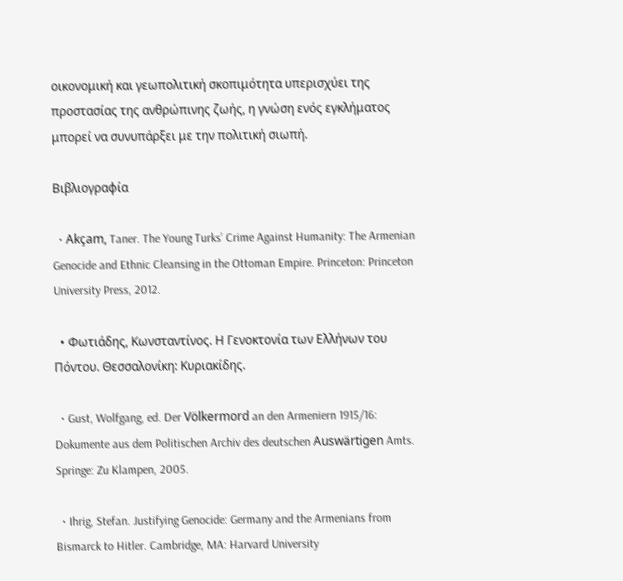οικονομική και γεωπολιτική σκοπιμότητα υπερισχύει της προστασίας της ανθρώπινης ζωής, η γνώση ενός εγκλήματος μπορεί να συνυπάρξει με την πολιτική σιωπή.

Βιβλιογραφία

  • Akçam, Taner. The Young Turks’ Crime Against Humanity: The Armenian Genocide and Ethnic Cleansing in the Ottoman Empire. Princeton: Princeton University Press, 2012.

  • Φωτιάδης, Κωνσταντίνος. Η Γενοκτονία των Ελλήνων του Πόντου. Θεσσαλονίκη: Κυριακίδης.

  • Gust, Wolfgang, ed. Der Völkermord an den Armeniern 1915/16: Dokumente aus dem Politischen Archiv des deutschen Auswärtigen Amts. Springe: Zu Klampen, 2005.

  • Ihrig, Stefan. Justifying Genocide: Germany and the Armenians from Bismarck to Hitler. Cambridge, MA: Harvard University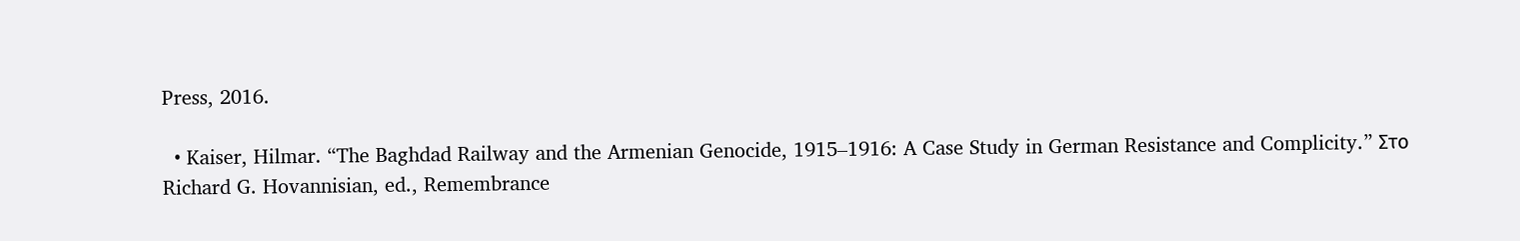Press, 2016.

  • Kaiser, Hilmar. “The Baghdad Railway and the Armenian Genocide, 1915–1916: A Case Study in German Resistance and Complicity.” Στο Richard G. Hovannisian, ed., Remembrance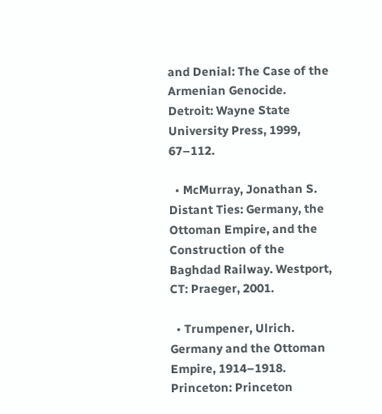and Denial: The Case of the Armenian Genocide. Detroit: Wayne State University Press, 1999, 67–112.

  • McMurray, Jonathan S. Distant Ties: Germany, the Ottoman Empire, and the Construction of the Baghdad Railway. Westport, CT: Praeger, 2001.

  • Trumpener, Ulrich. Germany and the Ottoman Empire, 1914–1918. Princeton: Princeton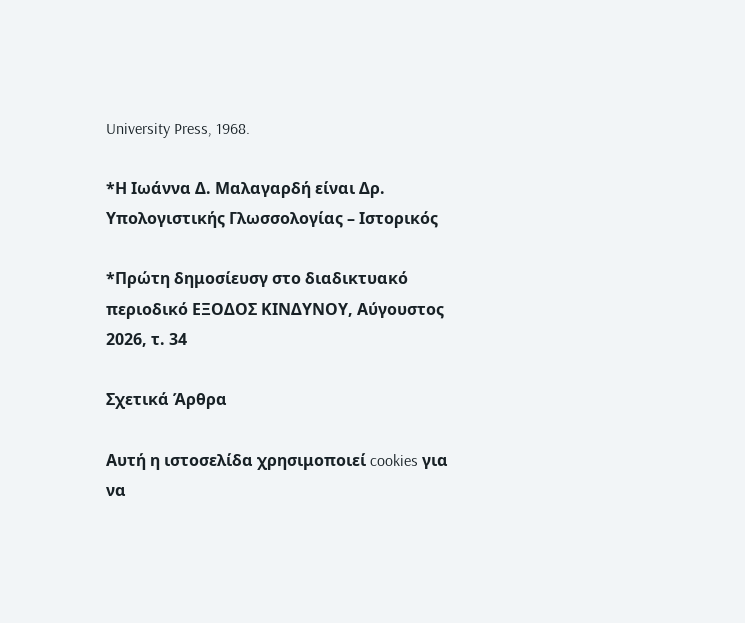University Press, 1968.

*Η Ιωάννα Δ. Μαλαγαρδή είναι Δρ. Υπολογιστικής Γλωσσολογίας – Ιστορικός

*Πρώτη δημοσίευσγ στο διαδικτυακό περιοδικό ΕΞΟΔΟΣ ΚΙΝΔΥΝΟΥ, Αύγουστος 2026, τ. 34

Σχετικά Άρθρα

Αυτή η ιστοσελίδα χρησιμοποιεί cookies για να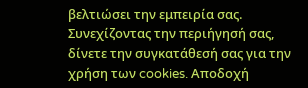βελτιώσει την εμπειρία σας. Συνεχίζοντας την περιήγησή σας, δίνετε την συγκατάθεσή σας για την χρήση των cookies. Aποδοχή